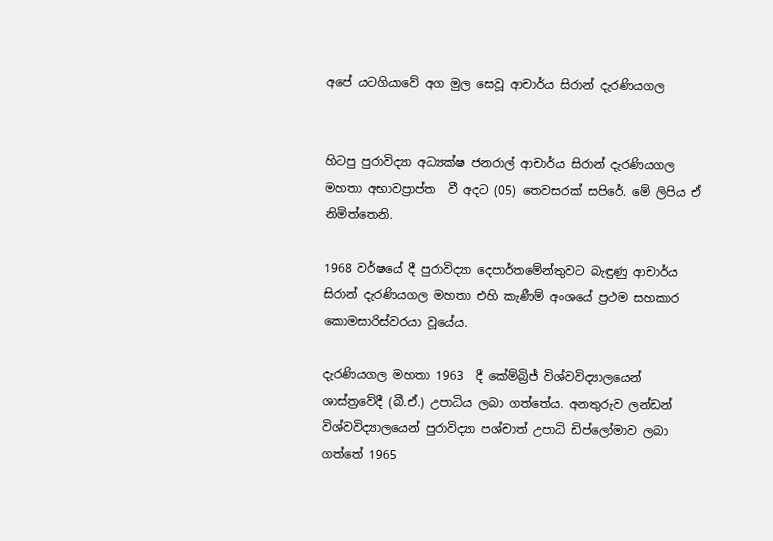අපේ යටගියාවේ අග මුල සෙවූ ආචාර්ය සිරාන් දැරණියගල


හිටපු පුරාවිද්‍යා අධ්‍යක්ෂ ජනරාල් ආචාර්ය සිරාන් දැරණියගල මහතා අභාවප්‍රාප්ත  වී අදට (05) තෙවසරක් සපිරේ. මේ ලිපිය ඒ නිමිත්තෙනි.

1968 වර්ෂයේ දී පුරාවිද්‍යා දෙපාර්තමේන්තුවට බැඳුණු ආචාර්ය සිරාන් දැරණියගල මහතා එහි කැණීම් අංශයේ ප්‍රථම සහකාර කොමසාරිස්වරයා වූයේය.

දැරණියගල මහතා 1963  දී කේම්බ්‍රිජ් විශ්වවිද්‍යාලයෙන් ශාස්ත්‍රවේදී (බී.ඒ.) උපාධිය ලබා ගත්තේය. අනතුරුව ලන්ඩන් විශ්වවිද්‍යාලයෙන් පුරාවිද්‍යා පශ්චාත් උපාධි ඩිප්ලෝමාව ලබා ගත්තේ 1965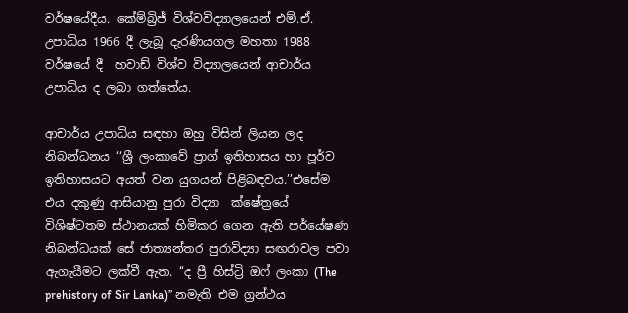වර්ෂයේදීය. කේම්බ්‍රිජ් විශ්වවිද්‍යාලයෙන් එම්.ඒ. උපාධිය 1966 දී ලැබූ දැරණියගල මහතා 1988 වර්ෂයේ දී  හවාඩ් විශ්ව විද්‍යාලයෙන් ආචාර්ය උපාධිය ද ලබා ගත්තේය.

ආචාර්ය උපාධිය සඳහා ඔහු විසින් ලියන ලද නිබන්ධනය ‘‘ශ්‍රී ලංකාවේ ප්‍රාග් ඉතිහාසය හා පූර්ව ඉතිහාසයට අයත් වන යුගයන් පිළිබඳවය.’’එසේම එය දකුණු ආසියානු පුරා විද්‍යා  ක්ෂේත්‍රයේ විශිෂ්ටතම ස්ථානයක් හිමිකර ගෙන ඇති පර්‌යේෂණ නිබන්ධයක් සේ ජාත්‍යන්තර පුරාවිද්‍යා සඟරාවල පවා ඇගැයීමට ලක්වී ඇත. ‘‘ද ප්‍රී හිස්ට්‍රි ඔෆ් ලංකා (The prehistory of Sir Lanka)’’ නමැති එම ග්‍රන්ථය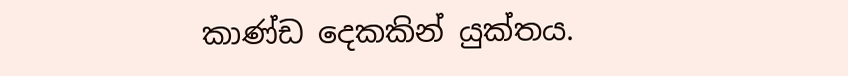කාණ්ඩ දෙකකින් යුක්තය.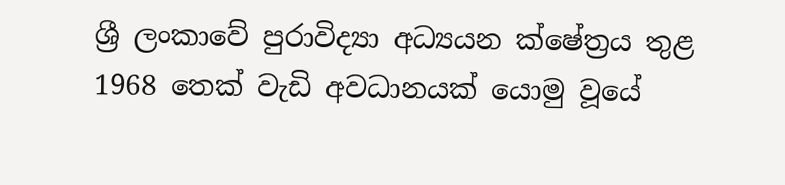ශ්‍රී ලංකාවේ පුරාවිද්‍යා අධ්‍යයන ක්ෂේත්‍රය තුළ 1968 තෙක් වැඩි අවධානයක් යොමු වූයේ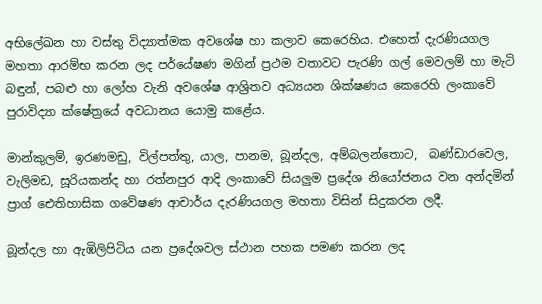අභිලේඛන හා වස්තු විද්‍යාත්මක අවශේෂ හා කලාව කෙරෙහිය. එහෙත් දැරණියගල මහතා ආරම්භ කරන ලද පර්‌යේෂණ මගින් ප්‍රථම වතාවට පැරණි ගල් මෙවලම් හා මැටි බඳුන්, පබළු හා ලෝහ වැනි අවශේෂ ආශ්‍රිතව අධ්‍යයන ශික්ෂණය කෙරෙහි ලංකාවේ පුරාවිද්‍යා ක්ෂේත්‍රයේ අවධානය යොමු කළේය.

මාන්කුලම්, ඉරණමඩු, විල්පත්තු, යාල, පානම, බූන්දල, අම්බලන්තොට,  බණ්ඩාරවෙල, වැලිමඩ, සූරියකන්ද හා රත්නපුර ආදි ලංකාවේ සියලුම ප්‍රදේශ නියෝජනය වන අන්දමින් ප්‍රාග් ඓතිහාසික ගවේෂණ ආචාර්ය දැරණියගල මහතා විසින් සිදුකරන ලදී.

බූන්දල හා ඇඹිලිපිටිය යන ප්‍රදේශවල ස්ථාන පහක පමණ කරන ලද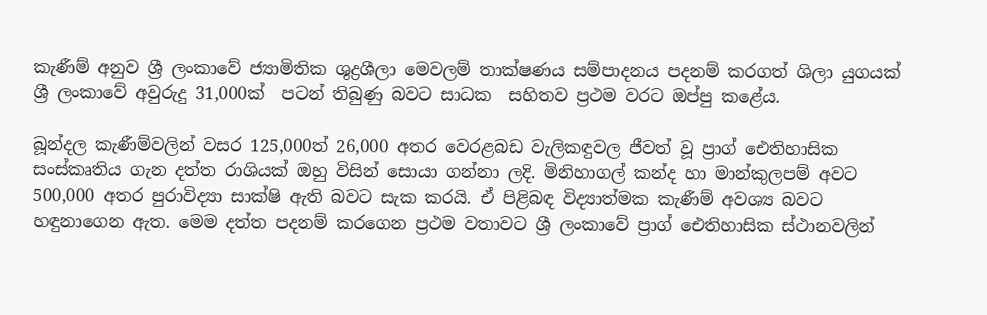කැණීම් අනුව ශ්‍රී ලංකාවේ ජ්‍යාමිතික ශුද්‍රශීලා මෙවලම් තාක්ෂණය සම්පාදනය පදනම් කරගත් ශිලා යුගයක් ශ්‍රී ලංකාවේ අවුරුදු 31,000ක්  පටන් තිබුණු බවට සාධක  සහිතව ප්‍රථම වරට ඔප්පු කළේය.

බූන්දල කැණීම්වලින් වසර 125,000ත් 26,000 අතර වෙරළබඩ වැලිකඳුවල ජීවත් වූ ප්‍රාග් ඓතිහාසික සංස්කෘතිය ගැන දත්ත රාශියක් ඔහු විසින් සොයා ගන්නා ලදි. මිනිහාගල් කන්ද හා මාන්කුලපම් අවට 500,000 අතර පුරාවිද්‍යා සාක්ෂි ඇති බවට සැක කරයි. ඒ පිළිබඳ විද්‍යාත්මක කැණීම් අවශ්‍ය බවට හඳුනාගෙන ඇත. මෙම දත්ත පදනම් කරගෙන ප්‍රථම වතාවට ශ්‍රී ලංකාවේ ප්‍රාග් ඓතිහාසික ස්ථානවලින්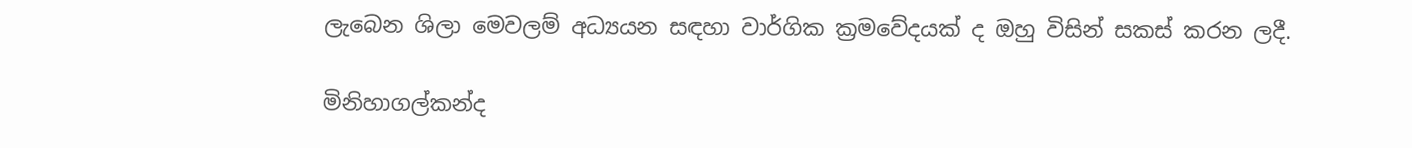ලැබෙන ශිලා මෙවලම් අධ්‍යයන සඳහා වාර්ගික ක්‍රමවේදයක් ද ඔහු විසින් සකස් කරන ලදී.

මිනිහාගල්කන්ද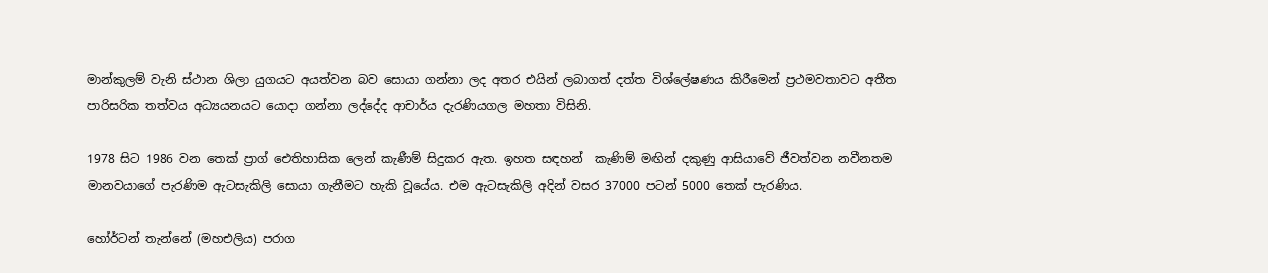මාන්කුලම් වැනි ස්ථාන ශිලා යුගයට අයත්වන බව සොයා ගන්නා ලද අතර එයින් ලබාගත් දත්ත විශ්ලේෂණය කිරීමෙන් ප්‍රථමවතාවට අතීත පාරිසරික තත්වය අධ්‍යයනයට යොදා ගන්නා ලද්දේද ආචාර්ය දැරණියගල මහතා විසිනි.

1978 සිට 1986 වන තෙක් ප්‍රාග් ඓතිහාසික ලෙන් කැණීම් සිදුකර ඇත. ඉහත සඳහන්  කැණිම් මඟින් දකුණු ආසියාවේ ජීවත්වන නවීනතම මානවයාගේ පැරණිම ඇටසැකිලි සොයා ගැනීමට හැකි වූයේය. එම ඇටසැකිලි අදින් වසර 37000 පටන් 5000 තෙක් පැරණිය.

හෝර්ටන් තැන්නේ (මහඑලිය) පරාග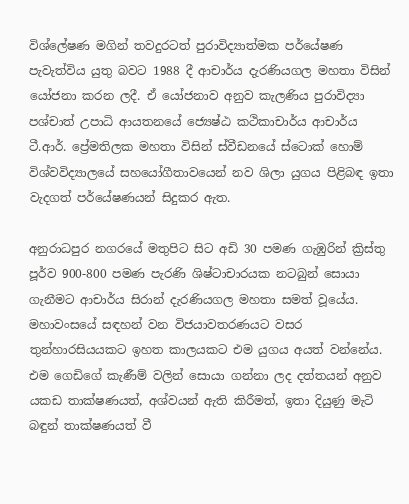විශ්ලේෂණ මගින් තවදුරටත් පුරාවිද්‍යාත්මක පර්යේෂණ පැවැත්විය යුතු බවට 1988 දී ආචාර්ය දැරණියගල මහතා විසින් යෝජනා කරන ලදී. ඒ යෝජනාව අනුව කැලණිය පුරාවිද්‍යා පශ්චාත් උපාධි ආයතනයේ ජ්‍යෙෂ්ඨ කථිකාචාර්ය ආචාර්ය ටී.ආර්. ප්‍රේමතිලක මහතා විසින් ස්වීඩනයේ ස්ටොක් හොම් විශ්වවිද්‍යාලයේ සහයෝගීතාවයෙන් නව ශිලා යුගය පිළිබඳ ඉතා වැදගත් පර්‌යේෂණයන් සිදුකර ඇත.

අනුරාධපුර නගරයේ මතුපිට සිට අඩි 30 පමණ ගැඹුරින් ක්‍රිස්තු පූර්ව 900-800 පමණ පැරණි ශිෂ්ටාචාරයක නටබුන් සොයා ගැනීමට ආචාර්ය සිරාන් දැරණියගල මහතා සමත් වූයේය. මහාවංසයේ සඳහන් වන විජයාවතරණයට වසර තුන්හාරසියයකට ඉහත කාලයකට එම යුගය අයත් වන්නේය. එම ගෙඩිගේ කැණීම් වලින් සොයා ගන්නා ලද දත්තයන් අනුව යකඩ තාක්ෂණයත්, අශ්වයන් ඇති කිරීමත්, ඉතා දියුණු මැටි බඳුන් තාක්ෂණයත් වී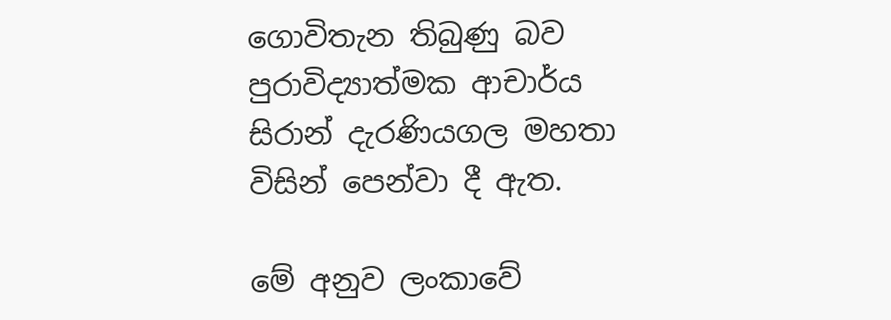ගොවිතැන තිබුණු බව පුරාවිද්‍යාත්මක ආචාර්ය සිරාන් දැරණියගල මහතා විසින් පෙන්වා දී ඇත.

මේ අනුව ලංකාවේ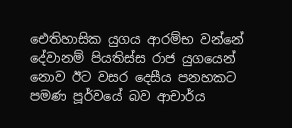ඓතිහාසික යුගය ආරම්භ වන්නේ දේවානම් පියතිස්ස රාජ යුගයෙන් නොව ඊට වසර දෙසීය පනහකට පමණ පූර්වයේ බව ආචාර්ය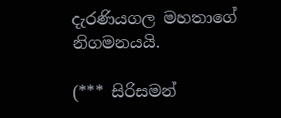දැරණියගල මහතාගේ නිගමනයයි.

(*** සිරිසමන්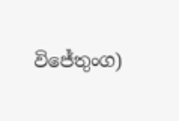විජේතුංග)